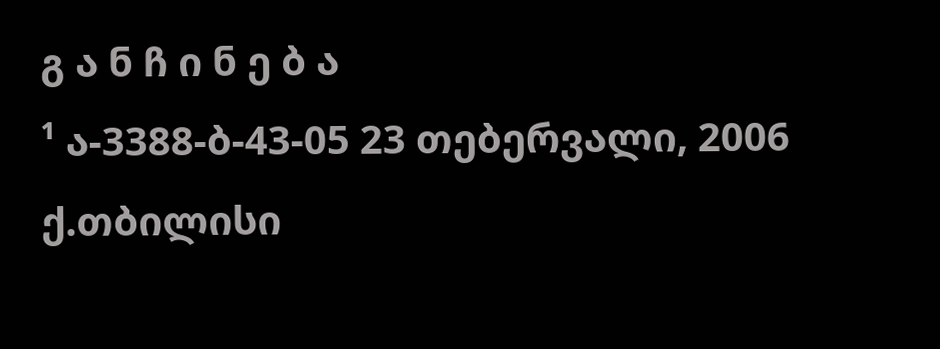გ ა ნ ჩ ი ნ ე ბ ა
¹ ა-3388-ბ-43-05 23 თებერვალი, 2006
ქ.თბილისი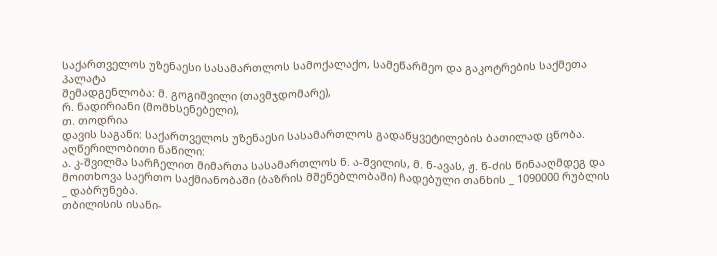საქართველოს უზენაესი სასამართლოს სამოქალაქო, სამეწარმეო და გაკოტრების საქმეთა პალატა
შემადგენლობა: მ. გოგიშვილი (თავმჯდომარე),
რ. ნადირიანი (მომხსენებელი),
თ. თოდრია
დავის საგანი: საქართველოს უზენაესი სასამართლოს გადაწყვეტილების ბათილად ცნობა.
აღწერილობითი ნაწილი:
ა. კ-შვილმა სარჩელით მიმართა სასამართლოს ნ. ა-შვილის, მ. ნ-ავას, ჟ. წ-ძის წინააღმდეგ და მოითხოვა საერთო საქმიანობაში (ბაზრის მშენებლობაში) ჩადებული თანხის _ 1090000 რუბლის _ დაბრუნება.
თბილისის ისანი-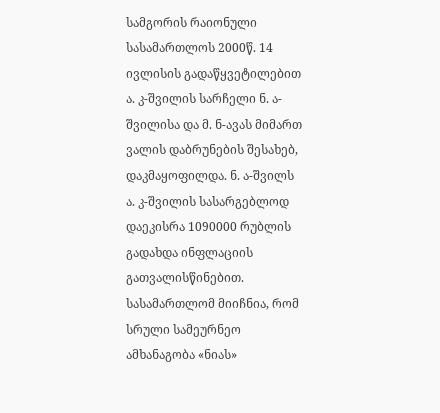სამგორის რაიონული სასამართლოს 2000წ. 14 ივლისის გადაწყვეტილებით ა. კ-შვილის სარჩელი ნ. ა-შვილისა და მ. ნ-ავას მიმართ ვალის დაბრუნების შესახებ, დაკმაყოფილდა. ნ. ა-შვილს ა. კ-შვილის სასარგებლოდ დაეკისრა 1090000 რუბლის გადახდა ინფლაციის გათვალისწინებით. სასამართლომ მიიჩნია, რომ სრული სამეურნეო ამხანაგობა «ნიას»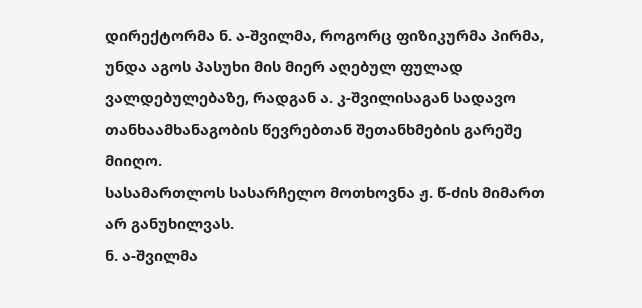დირექტორმა ნ. ა-შვილმა, როგორც ფიზიკურმა პირმა, უნდა აგოს პასუხი მის მიერ აღებულ ფულად ვალდებულებაზე, რადგან ა. კ-შვილისაგან სადავო თანხაამხანაგობის წევრებთან შეთანხმების გარეშე მიიღო.
სასამართლოს სასარჩელო მოთხოვნა ჟ. წ-ძის მიმართ არ განუხილვას.
ნ. ა-შვილმა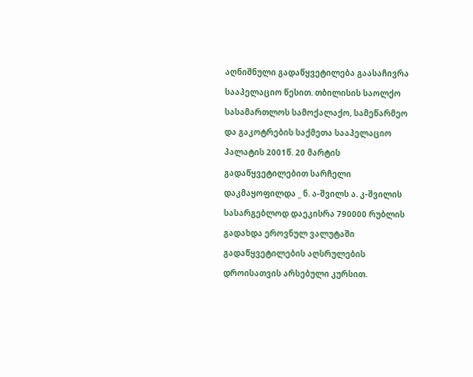აღნიშნული გადაწყვეტილება გაასაჩივრა სააპელაციო წესით. თბილისის საოლქო სასამართლოს სამოქალაქო, სამეწარმეო და გაკოტრების საქმეთა სააპელაციო პალატის 2001წ. 20 მარტის გადაწყვეტილებით სარჩელი დაკმაყოფილდა _ ნ. ა-შვილს ა. კ-შვილის სასარგებლოდ დაეკისრა 790000 რუბლის გადახდა ეროვნულ ვალუტაში გადაწყვეტილების აღსრულების დროისათვის არსებული კურსით.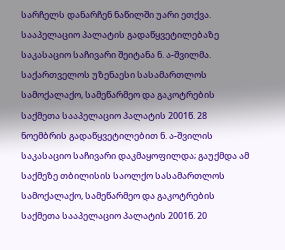სარჩელს დანარჩენ ნაწილში უარი ეთქვა.
სააპელაციო პალატის გადაწყვეტილებაზე საკასაციო საჩივარი შეიტანა ნ. ა-შვილმა.
საქართველოს უზენაესი სასამართლოს სამოქალაქო, სამეწარმეო და გაკოტრების საქმეთა სააპელაციო პალატის 2001წ. 28 ნოემბრის გადაწყვეტილებით ნ. ა-შვილის საკასაციო საჩივარი დაკმაყოფილდა; გაუქმდა ამ საქმეზე თბილისის საოლქო სასამართლოს სამოქალაქო, სამეწარმეო და გაკოტრების საქმეთა სააპელაციო პალატის 2001წ. 20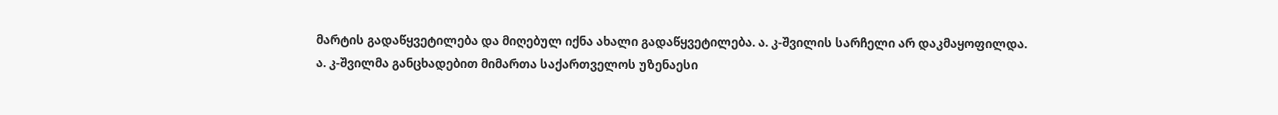მარტის გადაწყვეტილება და მიღებულ იქნა ახალი გადაწყვეტილება. ა. კ-შვილის სარჩელი არ დაკმაყოფილდა.
ა. კ-შვილმა განცხადებით მიმართა საქართველოს უზენაესი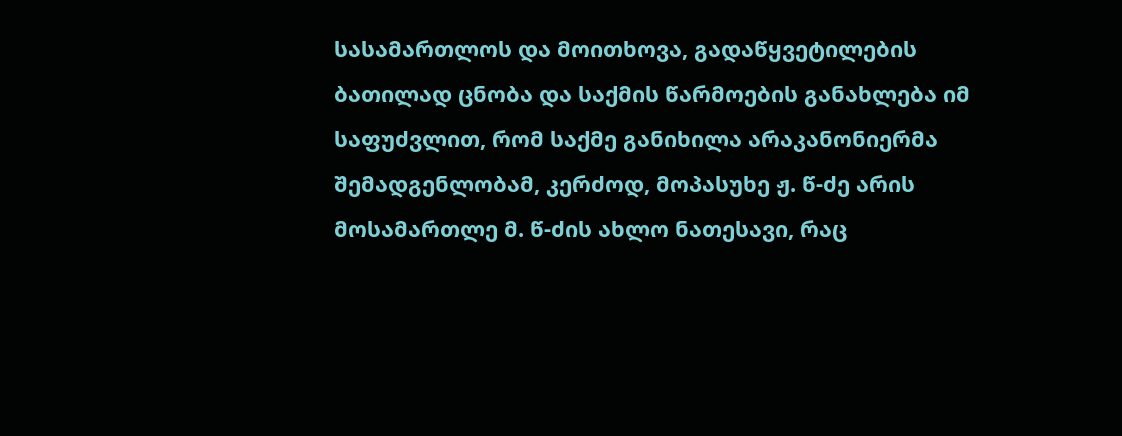სასამართლოს და მოითხოვა, გადაწყვეტილების ბათილად ცნობა და საქმის წარმოების განახლება იმ საფუძვლით, რომ საქმე განიხილა არაკანონიერმა შემადგენლობამ, კერძოდ, მოპასუხე ჟ. წ-ძე არის მოსამართლე მ. წ-ძის ახლო ნათესავი, რაც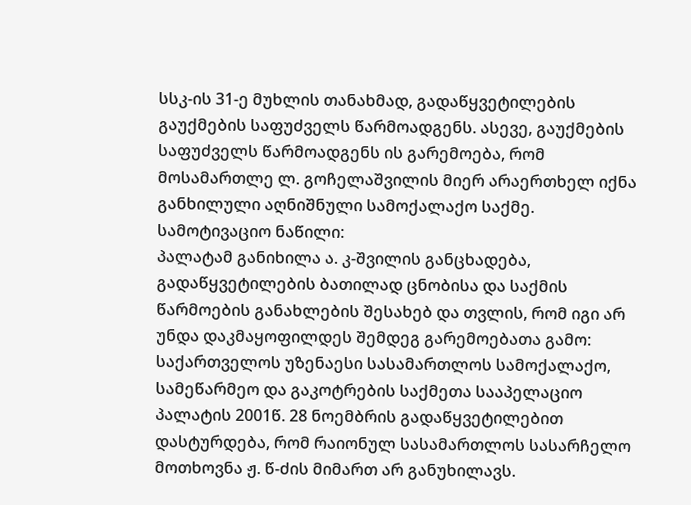სსკ-ის 31-ე მუხლის თანახმად, გადაწყვეტილების გაუქმების საფუძველს წარმოადგენს. ასევე, გაუქმების საფუძველს წარმოადგენს ის გარემოება, რომ მოსამართლე ლ. გოჩელაშვილის მიერ არაერთხელ იქნა განხილული აღნიშნული სამოქალაქო საქმე.
სამოტივაციო ნაწილი:
პალატამ განიხილა ა. კ-შვილის განცხადება, გადაწყვეტილების ბათილად ცნობისა და საქმის წარმოების განახლების შესახებ და თვლის, რომ იგი არ უნდა დაკმაყოფილდეს შემდეგ გარემოებათა გამო:
საქართველოს უზენაესი სასამართლოს სამოქალაქო, სამეწარმეო და გაკოტრების საქმეთა სააპელაციო პალატის 2001წ. 28 ნოემბრის გადაწყვეტილებით დასტურდება, რომ რაიონულ სასამართლოს სასარჩელო მოთხოვნა ჟ. წ-ძის მიმართ არ განუხილავს.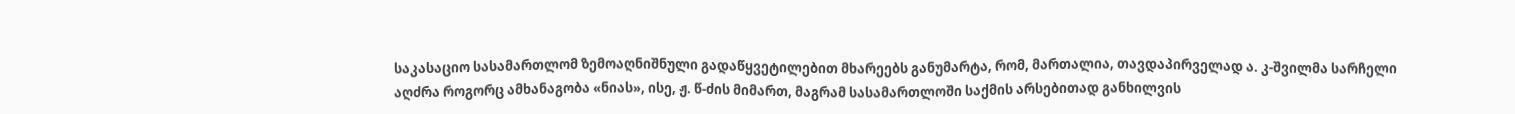საკასაციო სასამართლომ ზემოაღნიშნული გადაწყვეტილებით მხარეებს განუმარტა, რომ, მართალია, თავდაპირველად ა. კ-შვილმა სარჩელი აღძრა როგორც ამხანაგობა «ნიას», ისე, ჟ. წ-ძის მიმართ, მაგრამ სასამართლოში საქმის არსებითად განხილვის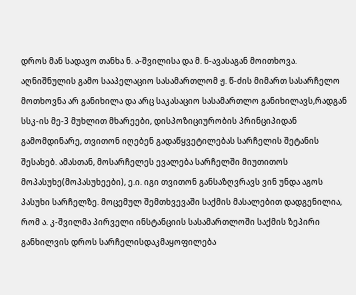დროს მან სადავო თანხა ნ. ა-შვილისა და მ. ნ-ავასაგან მოითხოვა. აღნიშნულის გამო სააპელაციო სასამართლომ ჟ. წ-ძის მიმართ სასარჩელო მოთხოვნა არ განიხილა და არც საკასაციო სასამართლო განიხილავს,რადგან სსკ-ის მე-3 მუხლით მხარეები, დისპოზიციურობის პრინციპიდან გამომდინარე, თვითონ იღებენ გადაწყვეტილებას სარჩელის შეტანის შესახებ. ამასთან, მოსარჩელეს ევალება სარჩელში მიუთითოს მოპასუხე(მოპასუხეები), ე.ი. იგი თვითონ განსაზღვრავს ვინ უნდა აგოს პასუხი სარჩელზე. მოცემულ შემთხვევაში საქმის მასალებით დადგენილია, რომ ა. კ-შვილმა პირველი ინსტანციის სასამართლოში საქმის ზეპირი განხილვის დროს სარჩელისდაკმაყოფილება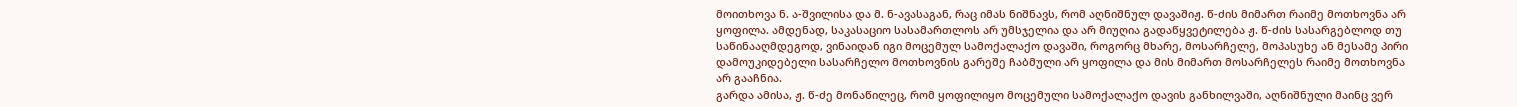მოითხოვა ნ. ა-შვილისა და მ. ნ-ავასაგან, რაც იმას ნიშნავს, რომ აღნიშნულ დავაშიჟ. წ-ძის მიმართ რაიმე მოთხოვნა არ ყოფილა. ამდენად, საკასაციო სასამართლოს არ უმსჯელია და არ მიუღია გადაწყვეტილება ჟ. წ-ძის სასარგებლოდ თუ საწინააღმდეგოდ, ვინაიდან იგი მოცემულ სამოქალაქო დავაში, როგორც მხარე, მოსარჩელე, მოპასუხე ან მესამე პირი დამოუკიდებელი სასარჩელო მოთხოვნის გარეშე ჩაბმული არ ყოფილა და მის მიმართ მოსარჩელეს რაიმე მოთხოვნა არ გააჩნია.
გარდა ამისა, ჟ. წ-ძე მონაწილეც, რომ ყოფილიყო მოცემული სამოქალაქო დავის განხილვაში, აღნიშნული მაინც ვერ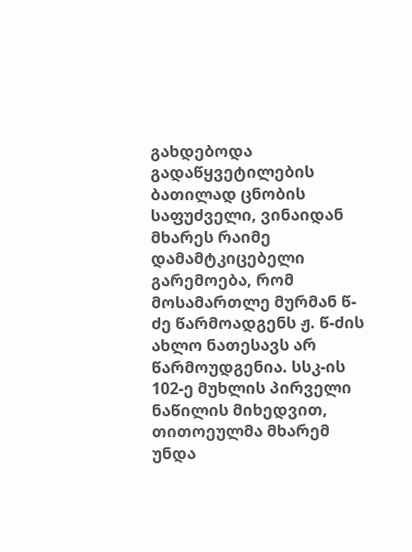გახდებოდა გადაწყვეტილების ბათილად ცნობის საფუძველი, ვინაიდან მხარეს რაიმე დამამტკიცებელი გარემოება, რომ მოსამართლე მურმან წ-ძე წარმოადგენს ჟ. წ-ძის ახლო ნათესავს არ წარმოუდგენია. სსკ-ის 102-ე მუხლის პირველი ნაწილის მიხედვით, თითოეულმა მხარემ უნდა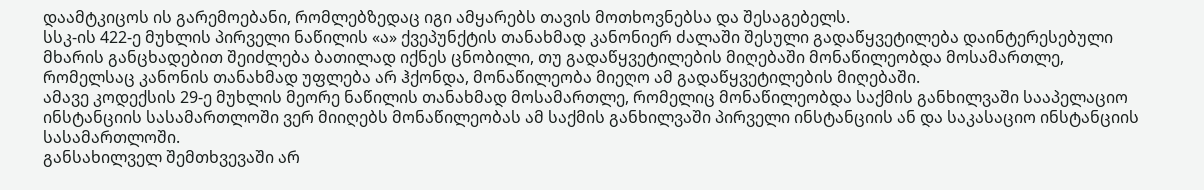დაამტკიცოს ის გარემოებანი, რომლებზედაც იგი ამყარებს თავის მოთხოვნებსა და შესაგებელს.
სსკ-ის 422-ე მუხლის პირველი ნაწილის «ა» ქვეპუნქტის თანახმად კანონიერ ძალაში შესული გადაწყვეტილება დაინტერესებული მხარის განცხადებით შეიძლება ბათილად იქნეს ცნობილი, თუ გადაწყვეტილების მიღებაში მონაწილეობდა მოსამართლე, რომელსაც კანონის თანახმად უფლება არ ჰქონდა, მონაწილეობა მიეღო ამ გადაწყვეტილების მიღებაში.
ამავე კოდექსის 29-ე მუხლის მეორე ნაწილის თანახმად მოსამართლე, რომელიც მონაწილეობდა საქმის განხილვაში სააპელაციო ინსტანციის სასამართლოში ვერ მიიღებს მონაწილეობას ამ საქმის განხილვაში პირველი ინსტანციის ან და საკასაციო ინსტანციის სასამართლოში.
განსახილველ შემთხვევაში არ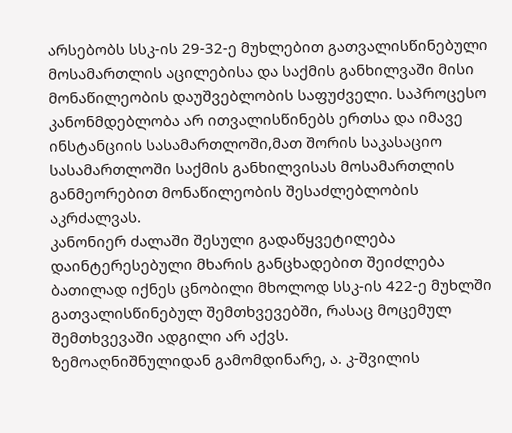არსებობს სსკ-ის 29-32-ე მუხლებით გათვალისწინებული მოსამართლის აცილებისა და საქმის განხილვაში მისი მონაწილეობის დაუშვებლობის საფუძველი. საპროცესო კანონმდებლობა არ ითვალისწინებს ერთსა და იმავე ინსტანციის სასამართლოში,მათ შორის საკასაციო სასამართლოში საქმის განხილვისას მოსამართლის განმეორებით მონაწილეობის შესაძლებლობის აკრძალვას.
კანონიერ ძალაში შესული გადაწყვეტილება დაინტერესებული მხარის განცხადებით შეიძლება ბათილად იქნეს ცნობილი მხოლოდ სსკ-ის 422-ე მუხლში გათვალისწინებულ შემთხვევებში, რასაც მოცემულ შემთხვევაში ადგილი არ აქვს.
ზემოაღნიშნულიდან გამომდინარე, ა. კ-შვილის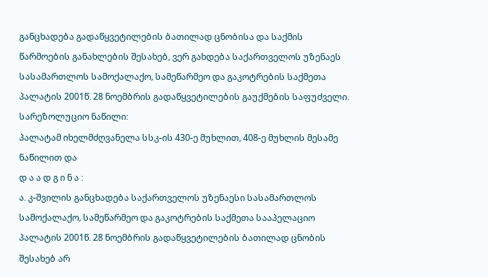განცხადება გადაწყვეტილების ბათილად ცნობისა და საქმის წარმოების განახლების შესახებ, ვერ გახდება საქართველოს უზენაეს სასამართლოს სამოქალაქო, სამეწარმეო და გაკოტრების საქმეთა პალატის 2001წ. 28 ნოემბრის გადაწყვეტილების გაუქმების საფუძველი.
სარეზოლუციო ნაწილი:
პალატამ იხელმძღვანელა სსკ-ის 430-ე მუხლით, 408-ე მუხლის მესამე ნაწილით და
დ ა ა დ გ ი ნ ა :
ა. კ-შვილის განცხადება საქართველოს უზენაესი სასამართლოს სამოქალაქო, სამეწარმეო და გაკოტრების საქმეთა სააპელაციო პალატის 2001წ. 28 ნოემბრის გადაწყვეტილების ბათილად ცნობის შესახებ არ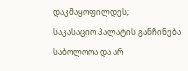დაკმაყოფილდეს;
საკასაციო პალატის განჩინება საბოლოოა და არ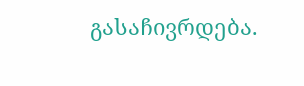გასაჩივრდება.